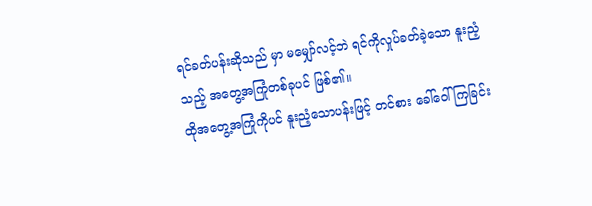ရင်ခတ်ပန်းဆိုသည် မှာ မမျှော်လင့်ဘဲ ရင်ကိုလှုပ်ခတ်ခဲ့သော နူးညံ့သည့် အတွေ့အကြုံတစ်ခုပင် ဖြစ်၏။
ထိုအတွေ့အကြုံကိုပင် နူးညံ့သောပန်းဖြင့် တင်စား ခေါ်ဝေါ်ကြခြင်း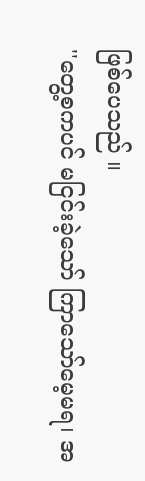ဖြစ်ပေသည် ။
''တွေ့စကပင် မငြင်းခဲ့သော် ကြာသော်မေ့မရ၊ အ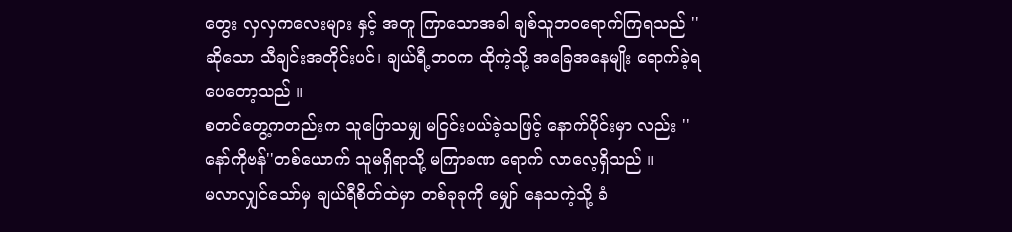တွေး လှလှကလေးများ နှင့် အတူ ကြာသောအခါ ချစ်သူဘဝရောက်ကြရသည် ''
ဆိုသော သီချင်းအတိုင်းပင်၊ ချယ်ရီ့ဘဝက ထိုကဲ့သို့ အခြေအနေမျိုး ရောက်ခဲ့ရပေတော့သည် ။
စတင်တွေ့ကတည်းက သူပြောသမျှ မငြင်းပယ်ခဲ့သဖြင့် နောက်ပိုင်းမှာ လည်း ''နော်ကိုဗန်''တစ်ယောက် သူမရှိရာသို့ မကြာခဏ ရောက် လာလေ့ရှိသည် ။
မလာလျှင်သော်မှ ချယ်ရီစိတ်ထဲမှာ တစ်ခုခုကို မျှော် နေသကဲ့သို့ ခံ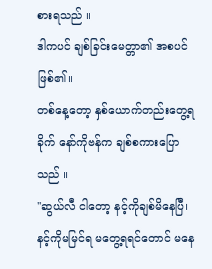စားရသည် ။
ဒါကပင် ချစ်ခြင်းမေတ္တာ၏ အစပင် ဖြစ်၏။
တစ်နေ့တော့ နှစ်ယောက်တည်းတွေ့ရခိုက် နော်ကိုဗန်က ချစ်စကားပြောသည် ။
''ဆွယ်လီ ငါတော့ နင့်ကိုချစ်မိနေပြီ၊ နင့်ကိုမမြင်ရ မတွေ့ရရင်တောင် မနေ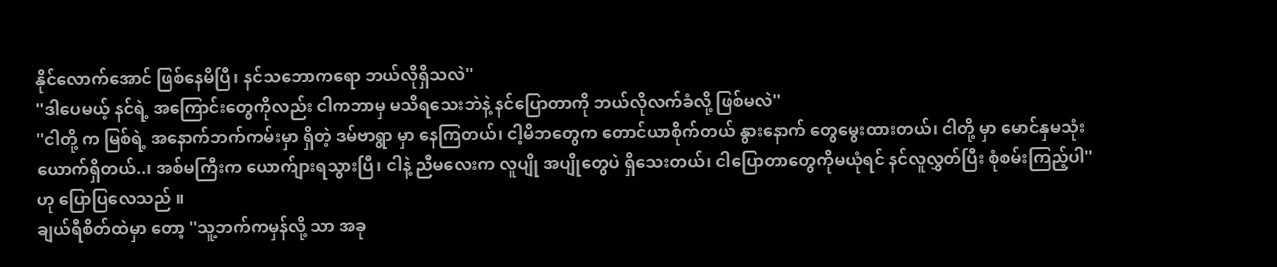နိုင်လောက်အောင် ဖြစ်နေမိပြီ၊ နင်သဘောကရော ဘယ်လိုရှိသလဲ''
''ဒါပေမယ့် နင်ရဲ့ အကြောင်းတွေကိုလည်း ငါကဘာမှ မသိရသေးဘဲနဲ့ နင်ပြောတာကို ဘယ်လိုလက်ခံလို့ ဖြစ်မလဲ''
''ငါတို့ က မြစ်ရဲ့ အနောက်ဘက်ကမ်းမှာ ရှိတဲ့ ဒမ်ဗာရွာ မှာ နေကြတယ်၊ ငါ့မိဘတွေက တောင်ယာစိုက်တယ် နွားနောက် တွေမွေးထားတယ်၊ ငါတို့ မှာ မောင်နှမသုံးယောက်ရှိတယ်..၊ အစ်မကြီးက ယောက်ျားရသွားပြီ၊ ငါနဲ့ ညီမလေးက လူပျို အပျိုတွေပဲ ရှိသေးတယ်၊ ငါပြောတာတွေကိုမယုံရင် နင်လူလွှတ်ပြီး စုံစမ်းကြည့်ပါ''
ဟု ပြောပြလေသည် ။
ချယ်ရီစိတ်ထဲမှာ တော့ ''သူ့ဘက်ကမှန်လို့ သာ အခု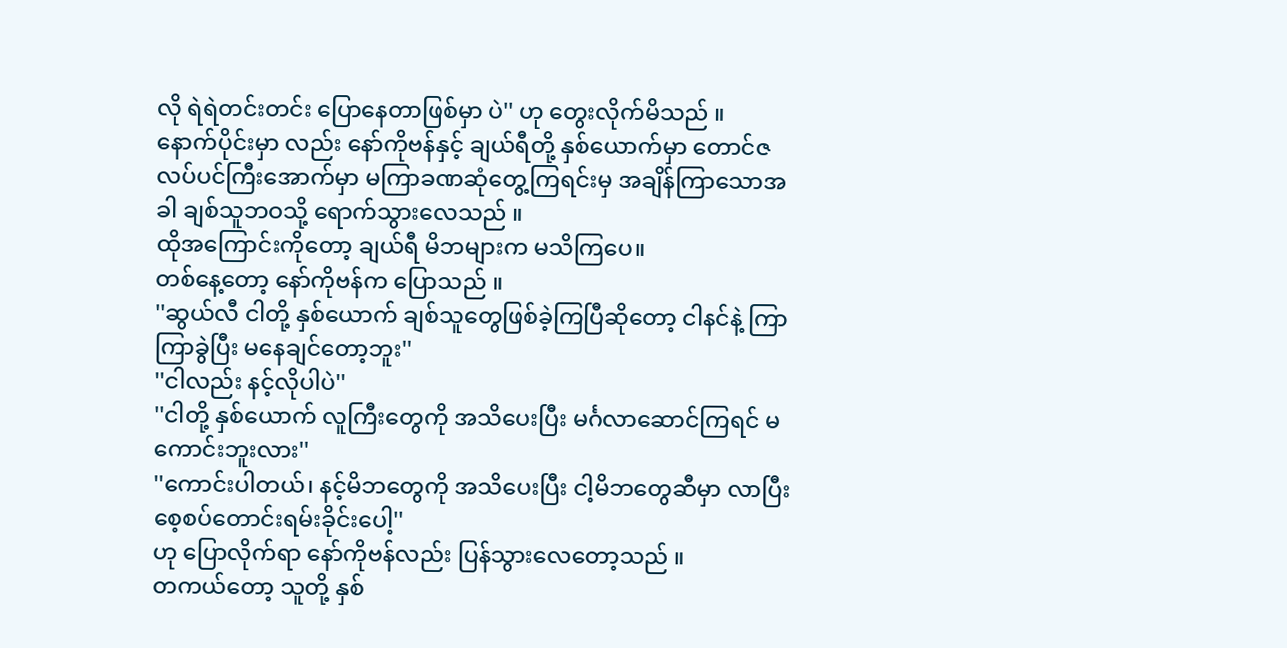လို ရဲရဲတင်းတင်း ပြောနေတာဖြစ်မှာ ပဲ'' ဟု တွေးလိုက်မိသည် ။
နောက်ပိုင်းမှာ လည်း နော်ကိုဗန်နှင့် ချယ်ရီတို့ နှစ်ယောက်မှာ တောင်ဇလပ်ပင်ကြီးအောက်မှာ မကြာခဏဆုံတွေ့ကြရင်းမှ အချိန်ကြာသောအခါ ချစ်သူဘဝသို့ ရောက်သွားလေသည် ။
ထိုအကြောင်းကိုတော့ ချယ်ရီ မိဘများက မသိကြပေ။
တစ်နေ့တော့ နော်ကိုဗန်က ပြောသည် ။
''ဆွယ်လီ ငါတို့ နှစ်ယောက် ချစ်သူတွေဖြစ်ခဲ့ကြပြီဆိုတော့ ငါနင်နဲ့ ကြာကြာခွဲပြီး မနေချင်တော့ဘူး''
''ငါလည်း နင့်လိုပါပဲ''
''ငါတို့ နှစ်ယောက် လူကြီးတွေကို အသိပေးပြီး မင်္ဂလာဆောင်ကြရင် မကောင်းဘူးလား''
''ကောင်းပါတယ်၊ နင့်မိဘတွေကို အသိပေးပြီး ငါ့မိဘတွေဆီမှာ လာပြီးစေ့စပ်တောင်းရမ်းခိုင်းပေါ့''
ဟု ပြောလိုက်ရာ နော်ကိုဗန်လည်း ပြန်သွားလေတော့သည် ။
တကယ်တော့ သူတို့ နှစ်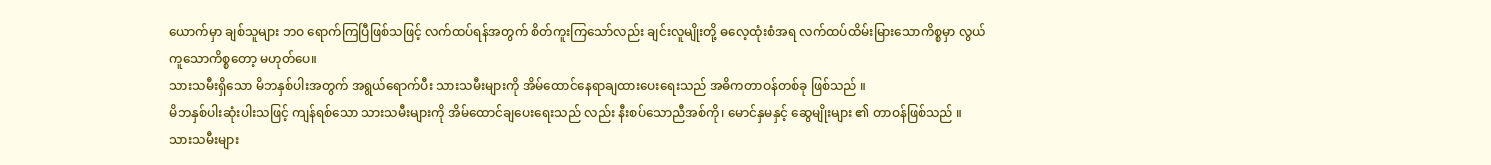ယောက်မှာ ချစ်သူများ ဘဝ ရောက်ကြပြီဖြစ်သဖြင့် လက်ထပ်ရန်အတွက် စိတ်ကူးကြသော်လည်း ချင်းလူမျိုးတို့ ဓလေ့ထုံးစံအရ လက်ထပ်ထိမ်းမြားသောကိစ္စမှာ လွယ်ကူသောကိစ္စတော့ မဟုတ်ပေ။
သားသမီးရှိသော မိဘနှစ်ပါးအတွက် အရွယ်ရောက်ပီး သားသမီးများကို အိမ်ထောင်နေရာချထားပေးရေးသည် အဓိကတာဝန်တစ်ခု ဖြစ်သည် ။
မိဘနှစ်ပါးဆုံးပါးသဖြင့် ကျန်ရစ်သော သားသမီးများကို အိမ်ထောင်ချပေးရေးသည် လည်း နီးစပ်သောညီအစ်ကို၊ မောင်နှမနှင့် ဆွေမျိုးများ ၏ တာဝန်ဖြစ်သည် ။
သားသမီးများ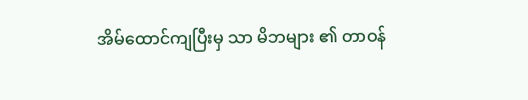အိမ်ထောင်ကျပြီးမှ သာ မိဘများ ၏ တာဝန်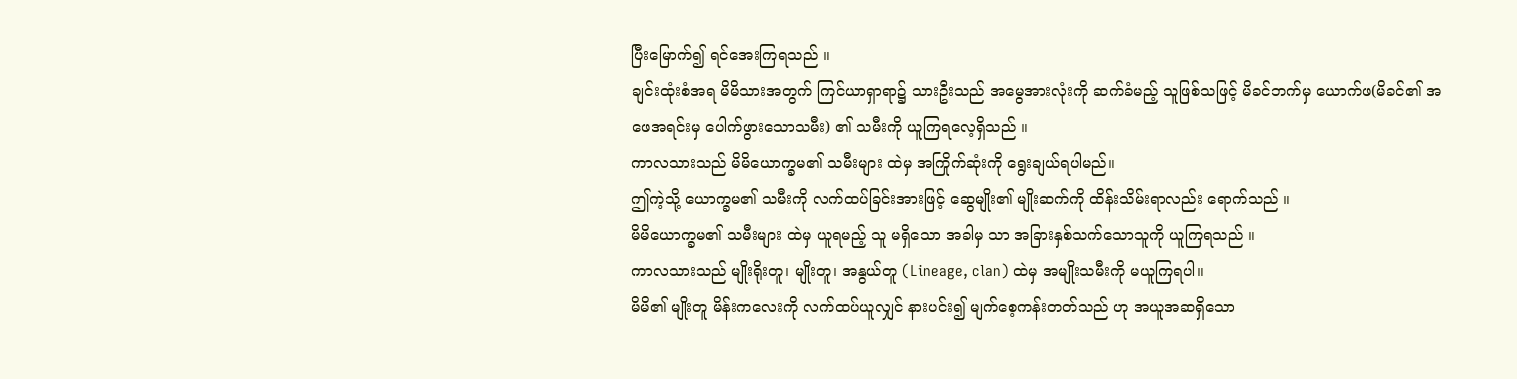ပြီးမြောက်၍ ရင်အေးကြရသည် ။
ချင်းထုံးစံအရ မိမိသားအတွက် ကြင်ယာရှာရာ၌ သားဦးသည် အမွေအားလုံးကို ဆက်ခံမည့် သူဖြစ်သဖြင့် မိခင်ဘက်မှ ယောက်ဖ(မိခင်၏ အဖေအရင်းမှ ပေါက်ဖွားသောသမီး) ၏ သမီးကို ယူကြရလေ့ရှိသည် ။
ကာလသားသည် မိမိယောက္ခမ၏ သမီးများ ထဲမှ အကြိုက်ဆုံးကို ရွေးချယ်ရပါမည်။
ဤကဲ့သို့ ယောက္ခမ၏ သမီးကို လက်ထပ်ခြင်းအားဖြင့် ဆွေမျိုး၏ မျိုးဆက်ကို ထိန်းသိမ်းရာလည်း ရောက်သည် ။
မိမိယောက္ခမ၏ သမီးများ ထဲမှ ယူရမည့် သူ မရှိသော အခါမှ သာ အခြားနှစ်သက်သောသူကို ယူကြရသည် ။
ကာလသားသည် မျိုးရိုးတူ၊ မျိုးတူ၊ အနွယ်တူ (Lineage, clan) ထဲမှ အမျိုးသမီးကို မယူကြရပါ။
မိမိ၏ မျိုးတူ မိန်းကလေးကို လက်ထပ်ယူလျှင် နားပင်း၍ မျက်စေ့ကန်းတတ်သည် ဟု အယူအဆရှိသော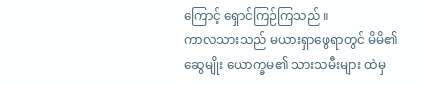ကြောင့် ရှောင်ကြဉ်ကြသည် ။
ကာလသားသည် မယားရှာဖွေရာတွင် မိမိ၏ ဆွေမျိုး ယောက္ခမ၏ သားသမီးများ ထဲမှ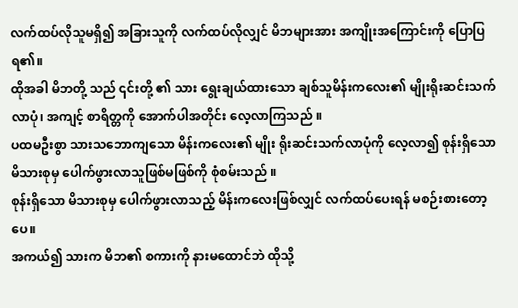လက်ထပ်လိုသူမရှိ၍ အခြားသူကို လက်ထပ်လိုလျှင် မိဘများအား အကျိုးအကြောင်းကို ပြောပြရ၏။
ထိုအခါ မိဘတို့ သည် ၎င်းတို့ ၏ သား ရွေးချယ်ထားသော ချစ်သူမိန်းကလေး၏ မျိုးရိုးဆင်းသက်လာပုံ၊ အကျင့် စာရိတ္တကို အောက်ပါအတိုင်း လေ့လာကြသည် ။
ပထမဦးစွာ သားသဘောကျသော မိန်းကလေး၏ မျိုး ရိုးဆင်းသက်လာပုံကို လေ့လာ၍ စုန်းရှိသော မိသားစုမှ ပေါက်ဖွားလာသူဖြစ်မဖြစ်ကို စုံစမ်းသည် ။
စုန်းရှိသော မိသားစုမှ ပေါက်ဖွားလာသည့် မိန်းကလေးဖြစ်လျှင် လက်ထပ်ပေးရန် မစဉ်းစားတော့ပေ။
အကယ်၍ သားက မိဘ၏ စကားကို နားမထောင်ဘဲ ထိုသို့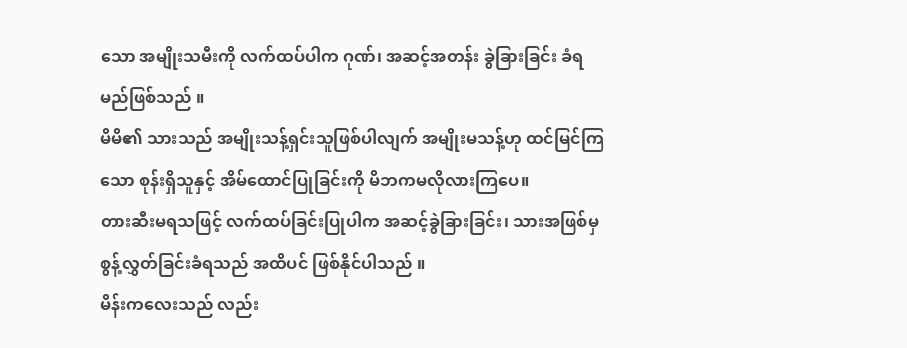သော အမျိုးသမီးကို လက်ထပ်ပါက ဂုဏ်၊ အဆင့်အတန်း ခွဲခြားခြင်း ခံရမည်ဖြစ်သည် ။
မိမိ၏ သားသည် အမျိုးသန့်ရှင်းသူဖြစ်ပါလျက် အမျိုးမသန့်ဟု ထင်မြင်ကြသော စုန်းရှိသူနှင့် အိမ်ထောင်ပြုခြင်းကို မိဘကမလိုလားကြပေ။
တားဆီးမရသဖြင့် လက်ထပ်ခြင်းပြုပါက အဆင့်ခွဲခြားခြင်း၊ သားအဖြစ်မှ စွန့်လွှတ်ခြင်းခံရသည် အထိပင် ဖြစ်နိုင်ပါသည် ။
မိန်းကလေးသည် လည်း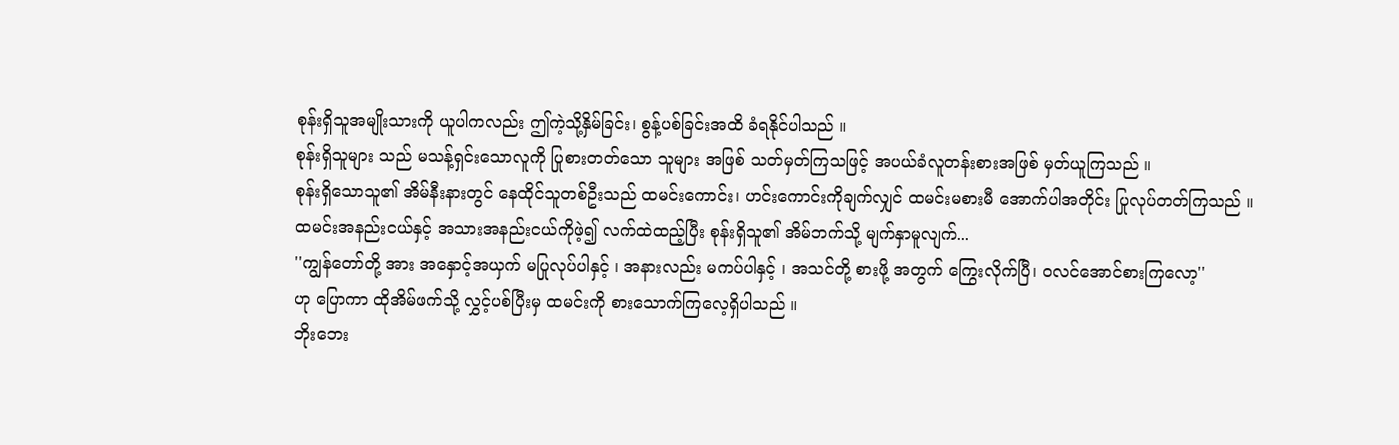စုန်းရှိသူအမျိုးသားကို ယူပါကလည်း ဤကဲ့သို့နှိမ်ခြင်း၊ စွန့်ပစ်ခြင်းအထိ ခံရနိုင်ပါသည် ။
စုန်းရှိသူများ သည် မသန့်ရှင်းသောလူကို ပြုစားတတ်သော သူများ အဖြစ် သတ်မှတ်ကြသဖြင့် အပယ်ခံလူတန်းစားအဖြစ် မှတ်ယူကြသည် ။
စုန်းရှိသောသူ၏ အိမ်နီးနားတွင် နေထိုင်သူတစ်ဦးသည် ထမင်းကောင်း၊ ဟင်းကောင်းကိုချက်လျှင် ထမင်းမစားမီ အောက်ပါအတိုင်း ပြုလုပ်တတ်ကြသည် ။
ထမင်းအနည်းငယ်နှင့် အသားအနည်းငယ်ကိုဖဲ့၍ လက်ထဲထည့်ပြီး စုန်းရှိသူ၏ အိမ်ဘက်သို့ မျက်နှာမူလျက်...
''ကျွန်တော်တို့ အား အနှောင့်အယှက် မပြုလုပ်ပါနှင့် ၊ အနားလည်း မကပ်ပါနှင့် ၊ အသင်တို့ စားဖို့ အတွက် ကြွေးလိုက်ပြီ၊ ဝလင်အောင်စားကြလော့''
ဟု ပြောကာ ထိုအိမ်ဖက်သို့ လွှင့်ပစ်ပြီးမှ ထမင်းကို စားသောက်ကြလေ့ရှိပါသည် ။
ဘိုးဘေး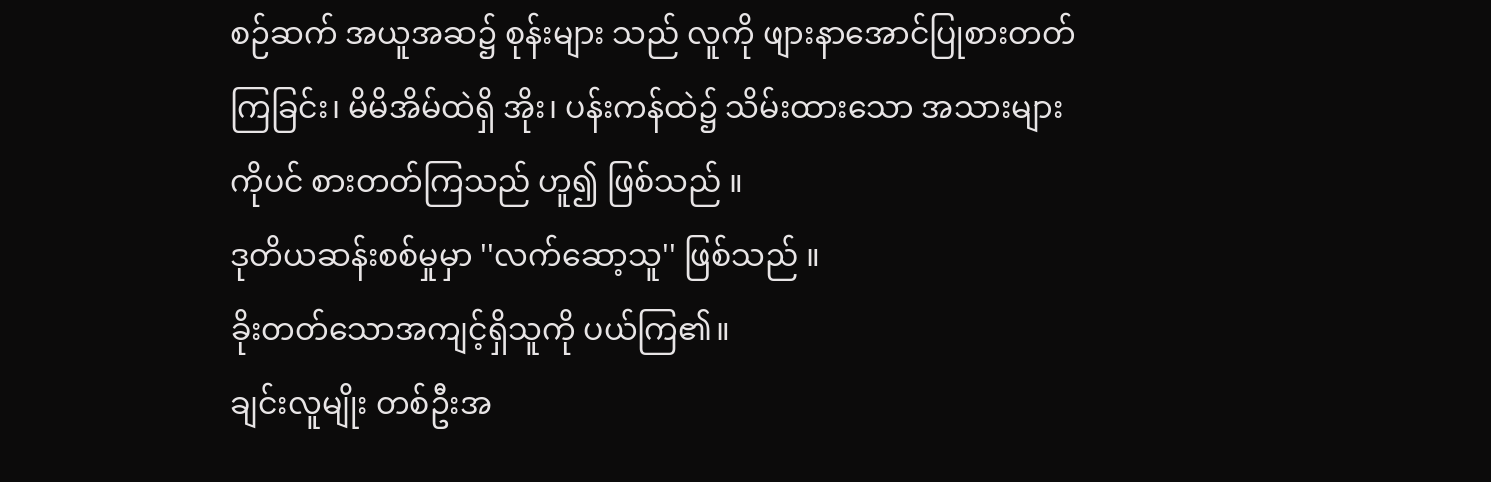စဉ်ဆက် အယူအဆ၌ စုန်းများ သည် လူကို ဖျားနာအောင်ပြုစားတတ်ကြခြင်း၊ မိမိအိမ်ထဲရှိ အိုး၊ ပန်းကန်ထဲ၌ သိမ်းထားသော အသားများကိုပင် စားတတ်ကြသည် ဟူ၍ ဖြစ်သည် ။
ဒုတိယဆန်းစစ်မှုမှာ ''လက်ဆော့သူ'' ဖြစ်သည် ။
ခိုးတတ်သောအကျင့်ရှိသူကို ပယ်ကြ၏။
ချင်းလူမျိုး တစ်ဦးအ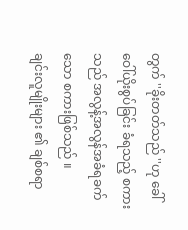တွက် ''ခိုးတတ်သည် ''ဟု ခေါ်ဝေါ်ယိုးစွပ်ခြင်း ခံရသည့် စကားသည် အလွန့်အလွန်အခံရခက်သော စကားဖြစ်သည် ။
ချင်းလူမျိုးများ ၏ ချစ်စရာ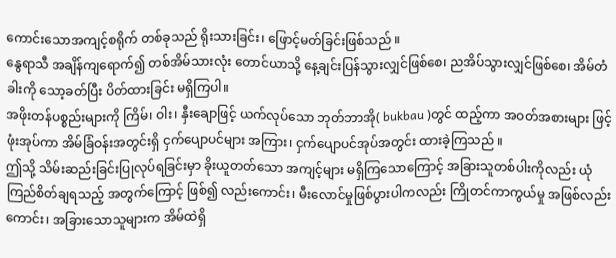ကောင်းသောအကျင့်စရိုက် တစ်ခုသည် ရိုးသားခြင်း၊ ဖြောင့်မတ်ခြင်းဖြစ်သည် ။
နွေရာသီ အချိန်ကျရောက်၍ တစ်အိမ်သားလုံး တောင်ယာသို့ နေ့ချင်းပြန်သွားလျှင်ဖြစ်စေ၊ ညအိပ်သွားလျှင်ဖြစ်စေ၊ အိမ်တံခါးကို သော့ခတ်ပြီး ပိတ်ထားခြင်း မရှိကြပါ။
အဖိုးတန်ပစ္စည်းများကို ကြိမ်၊ ဝါး၊ နှီးချောဖြင့် ယက်လုပ်သော ဘုတ်ဘာအို( bukbau )တွင် ထည့်ကာ အဝတ်အစားများ ဖြင့် ဖုံးအုပ်ကာ အိမ်ခြံဝန်းအတွင်းရှိ ငှက်ပျောပင်များ အကြား၊ ငှက်ပျောပင်အုပ်အတွင်း ထားခဲ့ကြသည် ။
ဤသို့ သိမ်းဆည်းခြင်းပြုလုပ်ရခြင်းမှာ ခိုးယူတတ်သော အကျင့်များ မရှိကြသောကြောင့် အခြားသူတစ်ပါးကိုလည်း ယုံကြည်စိတ်ချရသည့် အတွက်ကြောင့် ဖြစ်၍ လည်းကောင်း၊ မီးလောင်မှုဖြစ်ပွားပါကလည်း ကြိုတင်ကာကွယ်မှု အဖြစ်လည်း ကောင်း၊ အခြားသောသူများက အိမ်ထဲရှိ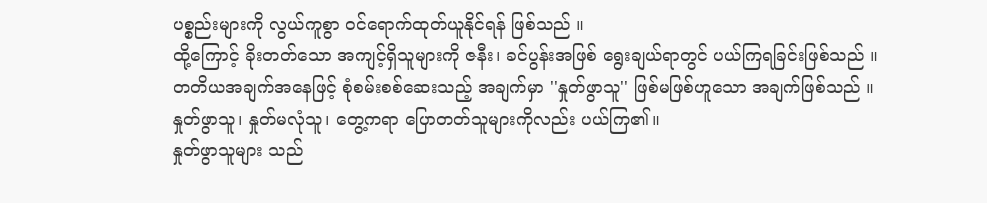ပစ္စည်းများကို လွယ်ကူစွာ ဝင်ရောက်ထုတ်ယူနိုင်ရန် ဖြစ်သည် ။
ထို့ကြောင့် ခိုးတတ်သော အကျင့်ရှိသူများကို ဇနီး၊ ခင်ပွန်းအဖြစ် ရွေးချယ်ရာတွင် ပယ်ကြရခြင်းဖြစ်သည် ။
တတိယအချက်အနေဖြင့် စုံစမ်းစစ်ဆေးသည့် အချက်မှာ ''နှုတ်ဖွာသူ'' ဖြစ်မဖြစ်ဟူသော အချက်ဖြစ်သည် ။
နှုတ်ဖွာသူ၊ နှုတ်မလုံသူ၊ တွေ့ကရာ ပြောတတ်သူများကိုလည်း ပယ်ကြ၏။
နှုတ်ဖွာသူများ သည်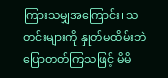ကြားသမျှအကြောင်း၊ သတင်းများကို နှုတ်မထိမ်းဘဲ ပြောတတ်ကြသဖြင့် မိမိ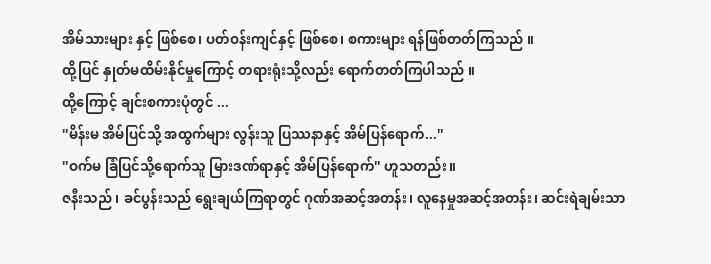အိမ်သားများ နှင့် ဖြစ်စေ၊ ပတ်ဝန်းကျင်နှင့် ဖြစ်စေ၊ စကားများ ရန်ဖြစ်တတ်ကြသည် ။
ထို့ပြင် နှုတ်မထိမ်းနိုင်မှုကြောင့် တရားရုံးသို့လည်း ရောက်တတ်ကြပါသည် ။
ထို့ကြောင့် ချင်းစကားပုံတွင် ...
''မိန်းမ အိမ်ပြင်သို့ အထွက်များ လွန်းသူ ပြဿနာနှင့် အိမ်ပြန်ရောက်...''
''ဝက်မ ခြံပြင်သို့ရောက်သူ မြားဒဏ်ရာနှင့် အိမ်ပြန်ရောက်'' ဟူသတည်း။
ဇနီးသည် ၊ ခင်ပွန်းသည် ရွေးချယ်ကြရာတွင် ဂုဏ်အဆင့်အတန်း၊ လူနေမှုအဆင့်အတန်း၊ ဆင်းရဲချမ်းသာ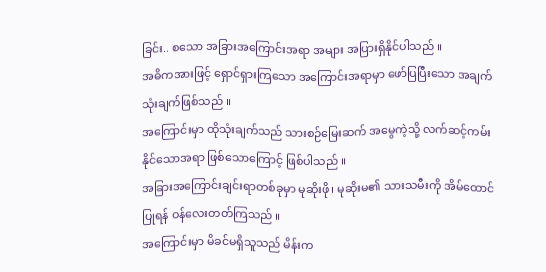ခြင်း.. စသော အခြားအကြောင်းအရာ အများ အပြားရှိနိုင်ပါသည် ။
အဓိကအားဖြင့် ရှောင်ရှားကြသော အကြောင်းအရာမှာ ဖော်ပြပြီးသော အချက်သုံးချက်ဖြစ်သည် ။
အကြောင်းမှာ ထိုသုံးချက်သည် သားစဉ်မြေးဆက် အမွေကဲ့သို့ လက်ဆင့်ကမ်းနိုင်သောအရာ ဖြစ်သောကြောင့် ဖြစ်ပါသည် ။
အခြားအကြောင်းချင်းရာတစ်ခုမှာ မုဆိုးဖို၊ မုဆိုးမ၏ သားသမီးကို အိမ်ထောင်ပြုရန် ဝန်လေးတတ်ကြသည် ။
အကြောင်းမှာ မိခင်မရှိသူသည် မိန်းက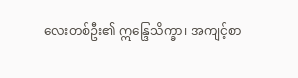လေးတစ်ဦး၏ ဣန္ဒြေသိက္ခာ၊ အကျင့်စာ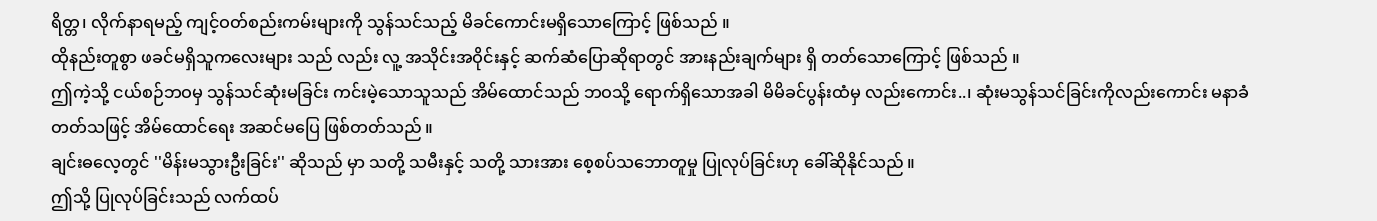ရိတ္တ၊ လိုက်နာရမည့် ကျင့်ဝတ်စည်းကမ်းများကို သွန်သင်သည့် မိခင်ကောင်းမရှိသောကြောင့် ဖြစ်သည် ။
ထိုနည်းတူစွာ ဖခင်မရှိသူကလေးများ သည် လည်း လူ့ အသိုင်းအဝိုင်းနှင့် ဆက်ဆံပြောဆိုရာတွင် အားနည်းချက်များ ရှိ တတ်သောကြောင့် ဖြစ်သည် ။
ဤကဲ့သို့ ငယ်စဉ်ဘဝမှ သွန်သင်ဆုံးမခြင်း ကင်းမဲ့သောသူသည် အိမ်ထောင်သည် ဘဝသို့ ရောက်ရှိသောအခါ မိမိခင်ပွန်းထံမှ လည်းကောင်း..၊ ဆုံးမသွန်သင်ခြင်းကိုလည်းကောင်း မနာခံတတ်သဖြင့် အိမ်ထောင်ရေး အဆင်မပြေ ဖြစ်တတ်သည် ။
ချင်းဓလေ့တွင် ''မိန်းမသွားဦးခြင်း'' ဆိုသည် မှာ သတို့ သမီးနှင့် သတို့ သားအား စေ့စပ်သဘောတူမှု ပြုလုပ်ခြင်းဟု ခေါ်ဆိုနိုင်သည် ။
ဤသို့ ပြုလုပ်ခြင်းသည် လက်ထပ်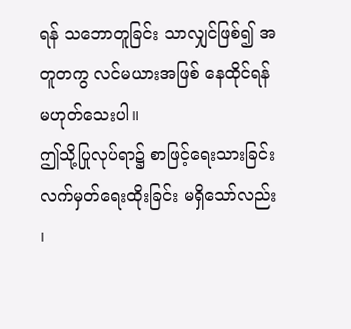ရန် သဘောတူခြင်း သာလျှင်ဖြစ်၍ အတူတကွ လင်မယားအဖြစ် နေထိုင်ရန် မဟုတ်သေးပါ။
ဤသို့ပြုလုပ်ရာ၌ စာဖြင့်ရေးသားခြင်း လက်မှတ်ရေးထိုးခြင်း မရှိသော်လည်း ၊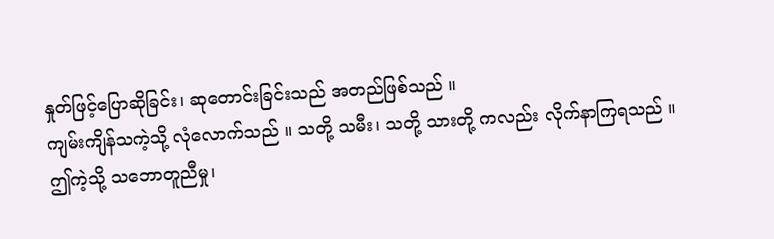နှုတ်ဖြင့်ပြောဆိုခြင်း၊ ဆုတောင်းခြင်းသည် အတည်ဖြစ်သည် ။
ကျမ်းကျိန်သကဲ့သို့ လုံလောက်သည် ။ သတို့ သမီး၊ သတို့ သားတို့ ကလည်း လိုက်နာကြရသည် ။
ဤကဲ့သို့ သဘောတူညီမှု၊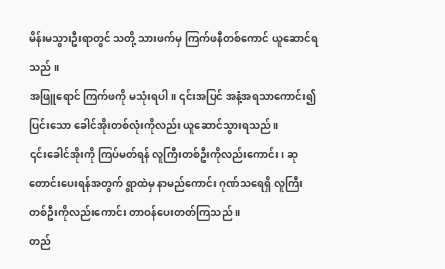မိန်းမသွားဦးရာတွင် သတို့ သားဖက်မှ ကြက်ဖနီတစ်ကောင် ယူဆောင်ရသည် ။
အဖြူရောင် ကြက်ဖကို မသုံးရပါ။ ၎င်းအပြင် အနံ့အရသာကောင်း၍ ပြင်းသော ခေါင်အိုးတစ်လုံးကိုလည်း ယူဆောင်သွားရသည် ။
၎င်းခေါင်အိုးကို ကြပ်မတ်ရန် လူကြီးတစ်ဦးကိုလည်းကောင်း၊ ဆုတောင်းပေးရန်အတွက် ရွာထဲမှ နာမည်ကောင်း ဂုဏ်သရေရှိ လူကြီးတစ်ဦးကိုလည်းကောင်း တာဝန်ပေးတတ်ကြသည် ။
တည်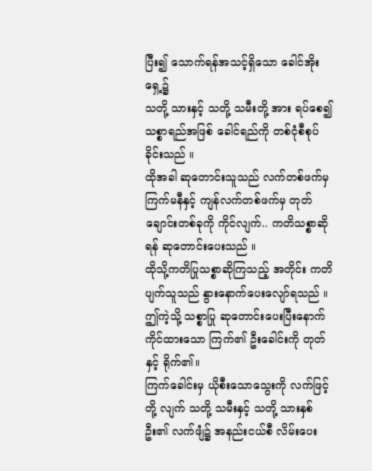ပြီး၍ သောက်ရန်အသင့်ရှိသော ခေါင်အိုးရှေ့၌
သတို့ သားနှင့် သတို့ သမီးတို့ အား ရပ်စေ၍ သစ္စာရည်အဖြစ် ခေါင်ရည်ကို တစ်ငုံစီစုပ်ခိုင်းသည် ။
ထိုအခါ ဆုတောင်းသူသည် လက်တစ်ဖက်မှ ကြက်မနီနှင့် ကျန်လက်တစ်ဖက်မှ တုတ်ချောင်းတစ်ခုကို ကိုင်လျက်.. ကတိသစ္စာဆိုရန် ဆုတောင်းပေးသည် ။
ထိုသို့ကတိပြုသစ္စာဆိုကြသည့် အတိုင်း ကတိပျက်သူသည် နွားနောက်ပေးလျော်ရသည် ။
ဤကဲ့သို့ သစ္စာပြု ဆုတောင်းပေးပြီးနောက် ကိုင်ထားသော ကြက်၏ ဦးခေါင်းကို တုတ်နှင့် ရိုက်၏။
ကြက်ခေါင်းမှ ယိုစီးသောသွေးကို လက်ဖြင့်တို့ လျက် သတို့ သမီးနှင့် သတို့ သားနှစ်ဦး၏ လက်ဖျံ၌ အနည်းငယ်စီ လိမ်းပေး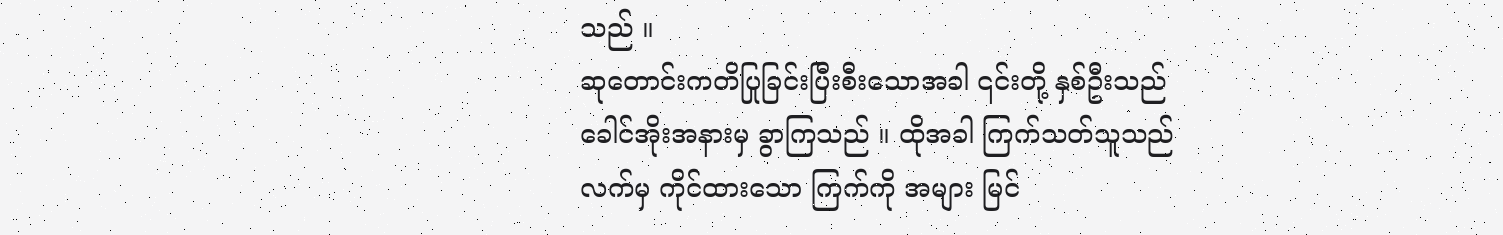သည် ။
ဆုတောင်းကတိပြုခြင်းပြီးစီးသောအခါ ၎င်းတို့ နှစ်ဦးသည် ခေါင်အိုးအနားမှ ခွာကြသည် ။ ထိုအခါ ကြက်သတ်သူသည် လက်မှ ကိုင်ထားသော ကြက်ကို အများ မြင်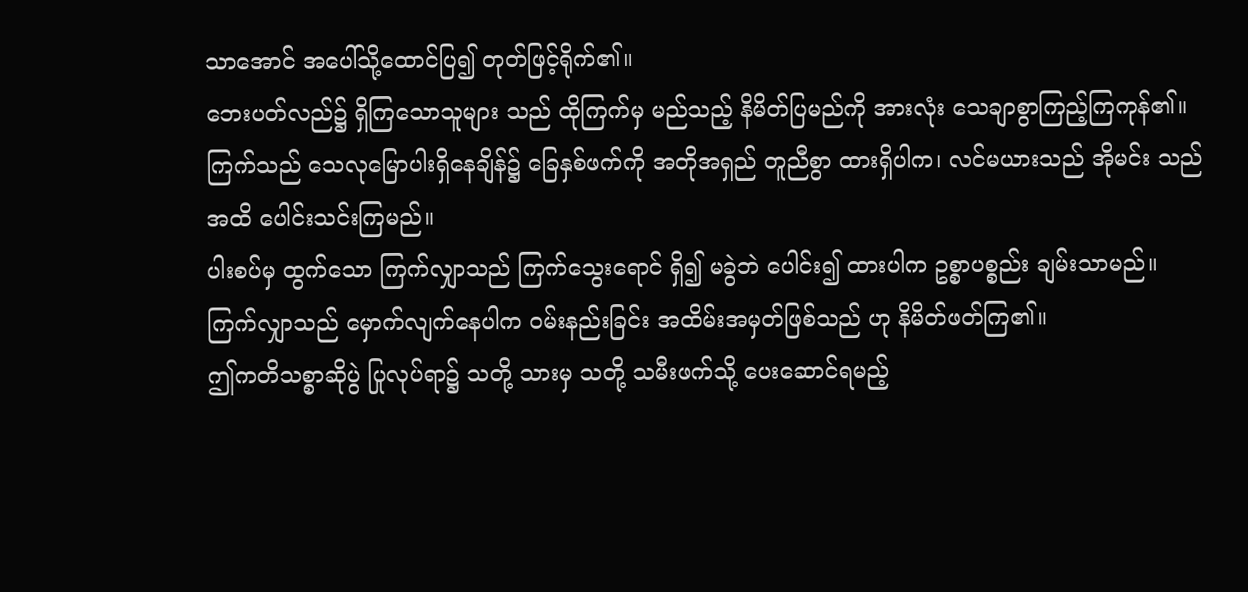သာအောင် အပေါ်သို့ထောင်ပြ၍ တုတ်ဖြင့်ရိုက်၏။
ဘေးပတ်လည်၌ ရှိကြသောသူများ သည် ထိုကြက်မှ မည်သည့် နိမိတ်ပြမည်ကို အားလုံး သေချာစွာကြည့်ကြကုန်၏။
ကြက်သည် သေလုမြောပါးရှိနေချိန်၌ ခြေနှစ်ဖက်ကို အတိုအရှည် တူညီစွာ ထားရှိပါက၊ လင်မယားသည် အိုမင်း သည် အထိ ပေါင်းသင်းကြမည်။
ပါးစပ်မှ ထွက်သော ကြက်လျှာသည် ကြက်သွေးရောင် ရှိ၍ မခွဲဘဲ ပေါင်း၍ ထားပါက ဥစ္စာပစ္စည်း ချမ်းသာမည်။
ကြက်လျှာသည် မှောက်လျက်နေပါက ဝမ်းနည်းခြင်း အထိမ်းအမှတ်ဖြစ်သည် ဟု နိမိတ်ဖတ်ကြ၏။
ဤကတိသစ္စာဆိုပွဲ ပြုလုပ်ရာ၌ သတို့ သားမှ သတို့ သမီးဖက်သို့ ပေးဆောင်ရမည့်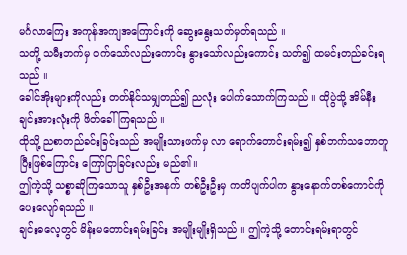မင်္ဂလာကြေး အကုန်အကျအကြောင်းကို ဆွေးနွေးသတ်မှတ်ရသည် ။
သတို့ သမီးဘက်မှ ဝက်သော်လည်းကောင်း နွားသော်လည်းကောင်း သတ်၍ ထမင်းတည်ခင်းရသည် ။
ခေါင်အိုးများကိုလည်း တတ်နိုင်သမျှတည်၍ ညလုံး ပေါက်သောက်ကြသည် ။ ထိုပွဲသို့ အိမ်နီးချင်းအားလုံးကို ဖိတ်ခေါ်ကြရသည် ။
ထိုသို့ ညစာတည်ခင်းခြင်းသည် အမျိုးသားဖက်မှ လာ ရောက်တောင်းရမ်း၍ နှစ်ဘက်သဘောတူပြီးဖြစ်ကြောင်း ကြော်ငြာခြင်းလည်း မည်၏။
ဤကဲ့သို့ သစ္စာဆိုကြသောသူ နှစ်ဦးအနက် တစ်ဦးဦးမှ ကတိပျက်ပါက နွားနောက်တစ်ကောင်ကို ပေးလျော်ရသည် ။
ချင်းဓလေ့တွင် မိန်းမတောင်းရမ်းခြင်း အမျိုးမျိုးရှိသည် ။ ဤကဲ့သို့ တောင်းရမ်းရာတွင်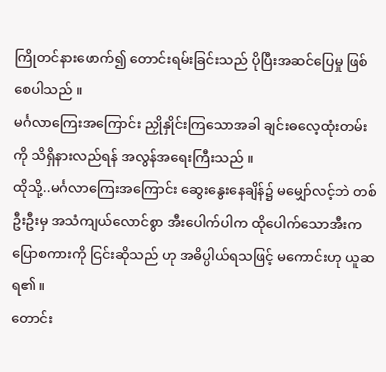ကြိုတင်နားဖောက်၍ တောင်းရမ်းခြင်းသည် ပိုပြီးအဆင်ပြေမှု ဖြစ်စေပါသည် ။
မင်္ဂလာကြေးအကြောင်း ညှိုနှိုင်းကြသောအခါ ချင်းဓလေ့ထုံးတမ်းကို သိရှိနားလည်ရန် အလွန်အရေးကြီးသည် ။
ထိုသို့..မင်္ဂလာကြေးအကြောင်း ဆွေးနွေးနေချိန်၌ မမျှော်လင့်ဘဲ တစ်ဦးဦးမှ အသံကျယ်လောင်စွာ အီးပေါက်ပါက ထိုပေါက်သောအီးက ပြောစကားကို ငြင်းဆိုသည် ဟု အဓိပ္ပါယ်ရသဖြင့် မကောင်းဟု ယူဆရ၏။
တောင်း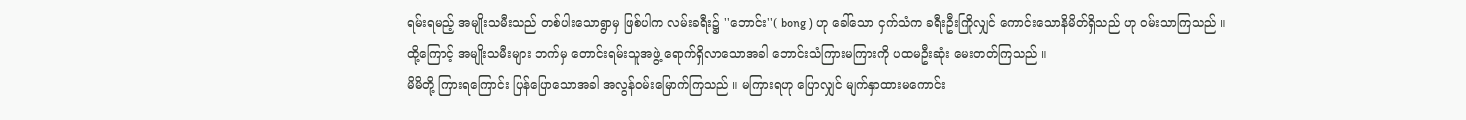ရမ်းရမည့် အမျိုးသမီးသည် တစ်ပါးသောရွာမှ ဖြစ်ပါက လမ်းခရီး၌ ''ဘောင်း''( bong ) ဟု ခေါ်သော ငှက်သံက ခရီးဦးကြိုလျှင် ကောင်းသောနိမိတ်ရှိသည် ဟု ဝမ်းသာကြသည် ။
ထို့ကြောင့် အမျိုးသမီးများ ဘက်မှ တောင်းရမ်းသူအဖွဲ့ ရောက်ရှိလာသောအခါ ဘောင်းသံကြားမကြားကို ပထမဦးဆုံး မေးတတ်ကြသည် ။
မိမိတို့ ကြားရကြောင်း ပြန်ပြောသောအခါ အလွန်ဝမ်းမြောက်ကြသည် ။ မကြားရဟု ပြောလျှင် မျက်နှာထားမကောင်း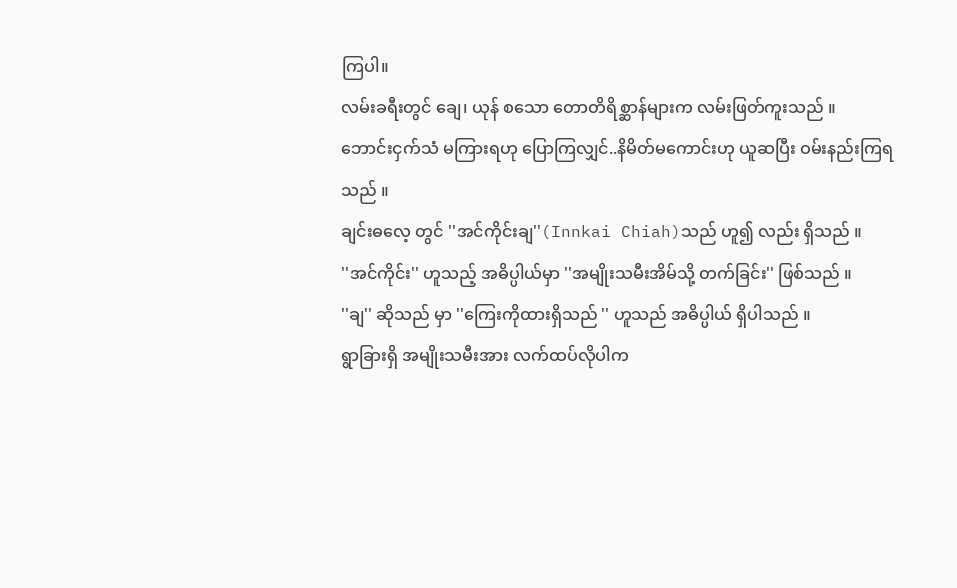ကြပါ။
လမ်းခရီးတွင် ချေ၊ ယုန် စသော တောတိရိစ္ဆာန်များက လမ်းဖြတ်ကူးသည် ။
ဘောင်းငှက်သံ မကြားရဟု ပြောကြလျှင်..နိမိတ်မကောင်းဟု ယူဆပြီး ဝမ်းနည်းကြရသည် ။
ချင်းဓလေ့ တွင် ''အင်ကိုင်းချ''(Innkai Chiah)သည် ဟူ၍ လည်း ရှိသည် ။
''အင်ကိုင်း'' ဟူသည့် အဓိပ္ပါယ်မှာ ''အမျိုးသမီးအိမ်သို့ တက်ခြင်း'' ဖြစ်သည် ။
''ချ'' ဆိုသည် မှာ ''ကြေးကိုထားရှိသည် '' ဟူသည် အဓိပ္ပါယ် ရှိပါသည် ။
ရွာခြားရှိ အမျိုးသမီးအား လက်ထပ်လိုပါက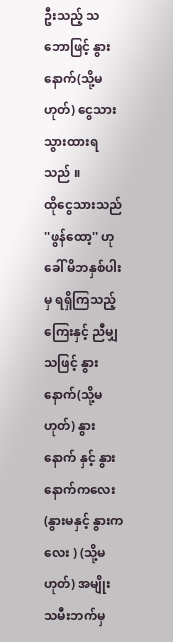ဦးသည့် သဘောဖြင့် နွားနောက်(သို့မဟုတ်) ငွေသားသွားထားရသည် ။
ထိုငွေသားသည် ''ဖွန်ထော့'' ဟု ခေါ် မိဘနှစ်ပါးမှ ရရှိကြသည့် ကြေးနှင့် ညီမျှသဖြင့် နွားနောက်(သို့မဟုတ်) နွားနောက် နှင့် နွားနောက်ကလေး(နွားမနှင့် နွားကလေး ) (သို့မဟုတ်) အမျိုး သမီးဘက်မှ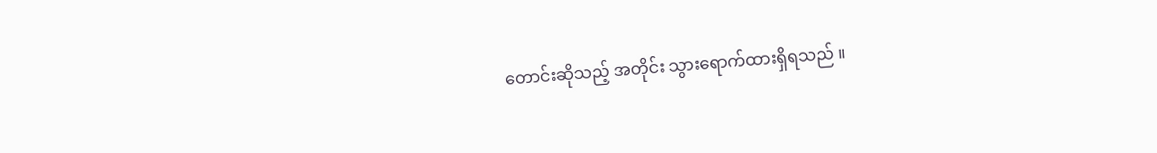တောင်းဆိုသည့် အတိုင်း သွားရောက်ထားရှိရသည် ။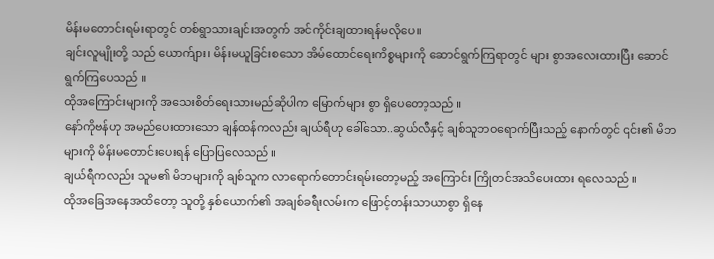မိန်းမတောင်းရမ်းရာတွင် တစ်ရွာသားချင်းအတွက် အင်ကိုင်းချထားရန်မလိုပေ။
ချင်းလူမျိုးတို့ သည် ယောက်ျား၊ မိန်းမယူခြင်းစသော အိမ်ထောင်ရေးကိစ္စများကို ဆောင်ရွက်ကြရာတွင် များ စွာအလေးထားပြီး ဆောင်ရွက်ကြပေသည် ။
ထိုအကြောင်းများကို အသေးစိတ်ရေးသားမည်ဆိုပါက မြောက်များ စွာ ရှိပေတော့သည် ။
နော်ကိုဗန်ဟု အမည်ပေးထားသော ချန်ထန်ကလည်း ချယ်ရီဟု ခေါ်သော..ဆွယ်လီနှင့် ချစ်သူဘဝရောက်ပြီးသည့် နောက်တွင် ၎င်း၏ မိဘများကို မိန်းမတောင်းပေးရန် ပြောပြလေသည် ။
ချယ်ရီကလည်း သူမ၏ မိဘများကို ချစ်သူက လာရောက်တောင်းရမ်းတော့မည့် အကြောင်း ကြိုတင်အသိပေးထား ရလေသည် ။
ထိုအခြေအနေအထိတော့ သူတို့ နှစ်ယောက်၏ အချစ်ခရီးလမ်းက ဖြောင့်တန်းသာယာစွာ ရှိနေ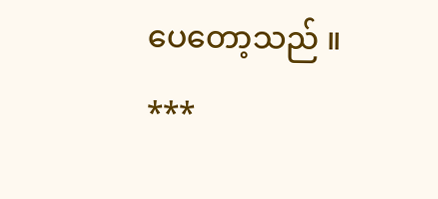ပေတော့သည် ။
***